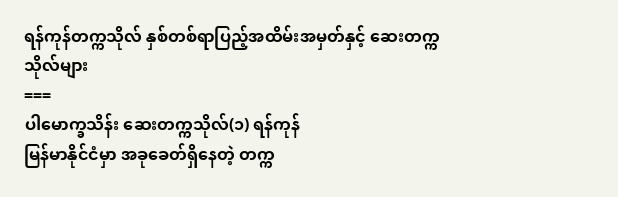ရန်ကုန်တက္ကသိုလ် နှစ်တစ်ရာပြည့်အထိမ်းအမှတ်နှင့် ဆေးတက္ကသိုလ်များ
===
ပါမောက္ခသိန်း ဆေးတက္ကသိုလ်(၁) ရန်ကုန်
မြန်မာနိုင်ငံမှာ အခုခေတ်ရှိနေတဲ့ တက္က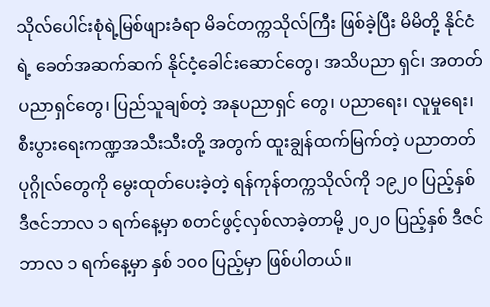သိုလ်ပေါင်းစုံရဲ့မြစ်ဖျားခံရာ မိခင်တက္ကသိုလ်ကြီး ဖြစ်ခဲ့ပြီး မိမိတို့ နိုင်ငံရဲ့ ခေတ်အဆက်ဆက် နိုင်ငံ့ခေါင်းဆောင်တွေ၊ အသိပညာ ရှင်၊ အတတ်ပညာရှင်တွေ၊ ပြည်သူချစ်တဲ့ အနုပညာရှင် တွေ၊ ပညာရေး၊ လူမှုရေး၊ စီးပွားရေးကဏ္ဍအသီးသီးတို့ အတွက် ထူးချွန်ထက်မြက်တဲ့ ပညာတတ်ပုဂ္ဂိုလ်တွေကို မွေးထုတ်ပေးခဲ့တဲ့ ရန်ကုန်တက္ကသိုလ်ကို ၁၉၂၀ ပြည့်နှစ် ဒီဇင်ဘာလ ၁ ရက်နေ့မှာ စတင်ဖွင့်လှစ်လာခဲ့တာမို့ ၂၀၂၀ ပြည့်နှစ် ဒီဇင်ဘာလ ၁ ရက်နေ့မှာ နှစ် ၁၀၀ ပြည့်မှာ ဖြစ်ပါတယ်။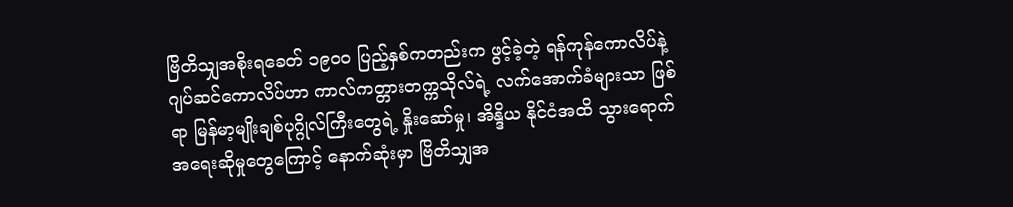ဗြိတိသျှအစိုးရခေတ် ၁၉၀၀ ပြည့်နှစ်ကတည်းက ဖွင့်ခဲ့တဲ့ ရန်ကုန်ကောလိပ်နဲ့ ဂျပ်ဆင်ကောလိပ်ဟာ ကာလ်ကတ္တားတက္ကသိုလ်ရဲ့ လက်အောက်ခံများသာ ဖြစ်ရာ မြန်မာ့မျိုးချစ်ပုဂ္ဂိုလ်ကြီးတွေရဲ့ နှိုးဆော်မှု၊ အိန္ဒိယ နိုင်ငံအထိ သွားရောက်အရေးဆိုမှုတွေကြောင့် နောက်ဆုံးမှာ ဗြိတိသျှအ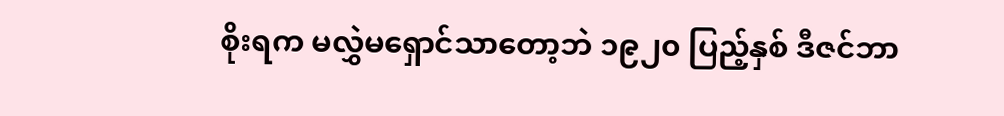စိုးရက မလွှဲမရှောင်သာတော့ဘဲ ၁၉၂၀ ပြည့်နှစ် ဒီဇင်ဘာ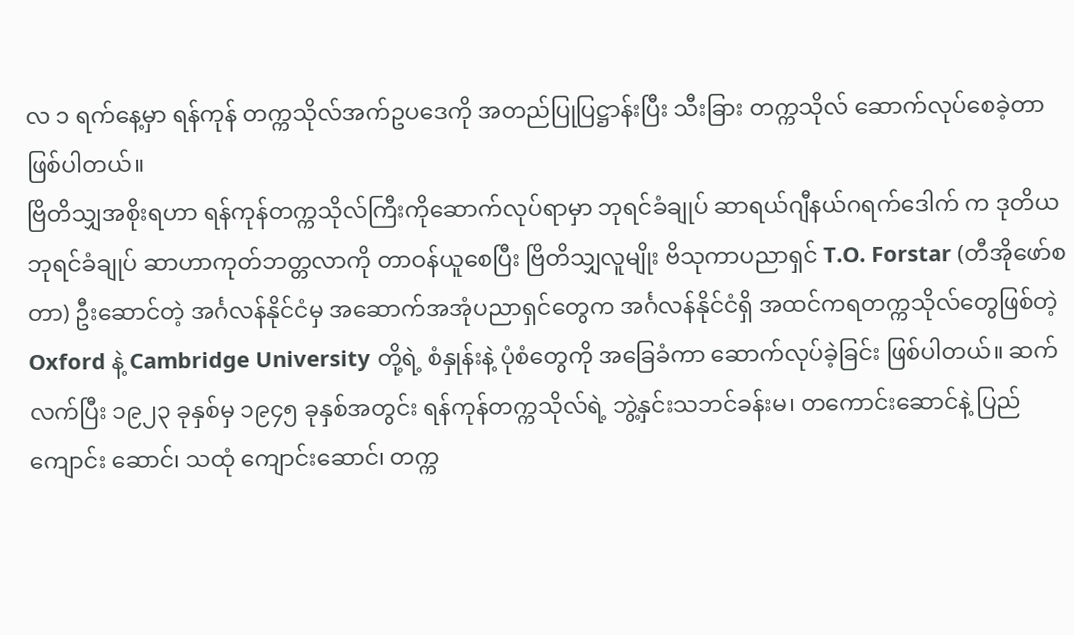လ ၁ ရက်နေ့မှာ ရန်ကုန် တက္ကသိုလ်အက်ဥပဒေကို အတည်ပြုပြဋ္ဌာန်းပြီး သီးခြား တက္ကသိုလ် ဆောက်လုပ်စေခဲ့တာ ဖြစ်ပါတယ်။
ဗြိတိသျှအစိုးရဟာ ရန်ကုန်တက္ကသိုလ်ကြီးကိုဆောက်လုပ်ရာမှာ ဘုရင်ခံချုပ် ဆာရယ်ဂျီနယ်ဂရက်ဒေါက် က ဒုတိယဘုရင်ခံချုပ် ဆာဟာကုတ်ဘတ္တလာကို တာဝန်ယူစေပြီး ဗြိတိသျှလူမျိုး ဗိသုကာပညာရှင် T.O. Forstar (တီအိုဖော်စတာ) ဦးဆောင်တဲ့ အင်္ဂလန်နိုင်ငံမှ အဆောက်အအုံပညာရှင်တွေက အင်္ဂလန်နိုင်ငံရှိ အထင်ကရတက္ကသိုလ်တွေဖြစ်တဲ့ Oxford နဲ့ Cambridge University တို့ရဲ့ စံနှုန်းနဲ့ ပုံစံတွေကို အခြေခံကာ ဆောက်လုပ်ခဲ့ခြင်း ဖြစ်ပါတယ်။ ဆက်လက်ပြီး ၁၉၂၃ ခုနှစ်မှ ၁၉၄၅ ခုနှစ်အတွင်း ရန်ကုန်တက္ကသိုလ်ရဲ့ ဘွဲ့နှင်းသဘင်ခန်းမ၊ တကောင်းဆောင်နဲ့ ပြည်ကျောင်း ဆောင်၊ သထုံ ကျောင်းဆောင်၊ တက္က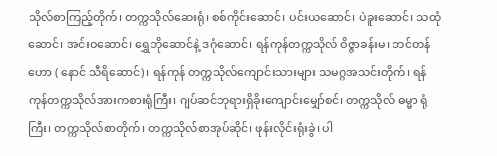သိုလ်စာကြည့်တိုက်၊ တက္ကသိုလ်ဆေးရုံ၊ စစ်ကိုင်းဆောင်၊ ပင်းယဆောင်၊ ပဲခူးဆောင်၊ သထုံဆောင်၊ အင်းဝဆောင်၊ ရွှေဘိုဆောင်နဲ့ ဒဂုံဆောင်၊ ရန်ကုန်တက္ကသိုလ် ဝိဇ္ဇာခန်းမ၊ ဘင်တန်ဟော ( နောင် သီရိဆောင်)၊ ရန်ကုန် တက္ကသိုလ်ကျောင်းသားများ သမဂ္ဂအသင်းတိုက်၊ ရန်ကုန်တက္ကသိုလ်အားကစားရုံကြီး၊ ဂျပ်ဆင်ဘုရားရှိခိုးကျောင်းမျှော်စင်၊ တက္ကသိုလ် ဓမ္မာ ရုံကြီး၊ တက္ကသိုလ်စာတိုက်၊ တက္ကသိုလ်စာအုပ်ဆိုင်၊ ဖုန်းလိုင်းရုံးခွဲ၊ ပါ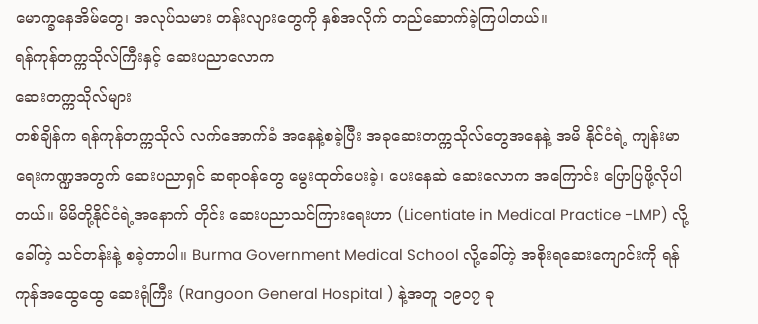မောက္ခနေအိမ်တွေ၊ အလုပ်သမား တန်းလျားတွေကို နှစ်အလိုက် တည်ဆောက်ခဲ့ကြပါတယ်။
ရန်ကုန်တက္ကသိုလ်ကြီးနှင့် ဆေးပညာလောက
ဆေးတက္ကသိုလ်များ
တစ်ချိန်က ရန်ကုန်တက္ကသိုလ် လက်အောက်ခံ အနေနဲ့စခဲ့ပြီး အခုဆေးတက္ကသိုလ်တွေအနေနဲ့ အမိ နိုင်ငံရဲ့ ကျန်းမာရေးကဏ္ဍအတွက် ဆေးပညာရှင် ဆရာဝန်တွေ မွေးထုတ်ပေးခဲ့၊ ပေးနေဆဲ ဆေးလောက အကြောင်း ပြောပြဖို့လိုပါတယ်။ မိမိတို့နိုင်ငံရဲ့အနောက် တိုင်း ဆေးပညာသင်ကြားရေးဟာ (Licentiate in Medical Practice -LMP) လို့ခေါ်တဲ့ သင်တန်းနဲ့ စခဲ့တာပါ။ Burma Government Medical School လို့ခေါ်တဲ့ အစိုးရဆေးကျောင်းကို ရန်ကုန်အထွေထွေ ဆေးရုံကြီး (Rangoon General Hospital ) နဲ့အတူ ၁၉၀၇ ခု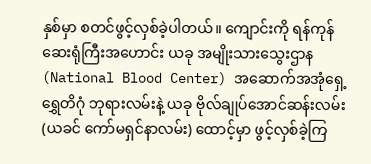နှစ်မှာ စတင်ဖွင့်လှစ်ခဲ့ပါတယ်။ ကျောင်းကို ရန်ကုန် ဆေးရုံကြီးအဟောင်း ယခု အမျိုးသားသွေးဌာန (National Blood Center) အဆောက်အအုံရှေ့ ရွှေတိဂုံ ဘုရားလမ်းနဲ့ ယခု ဗိုလ်ချုပ်အောင်ဆန်းလမ်း (ယခင် ကော်မရှင်နာလမ်း) ထောင့်မှာ ဖွင့်လှစ်ခဲ့ကြ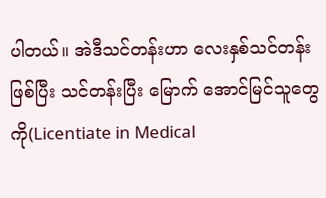ပါတယ်။ အဲဒီသင်တန်းဟာ လေးနှစ်သင်တန်းဖြစ်ပြီး သင်တန်းပြီး မြောက် အောင်မြင်သူတွေကို(Licentiate in Medical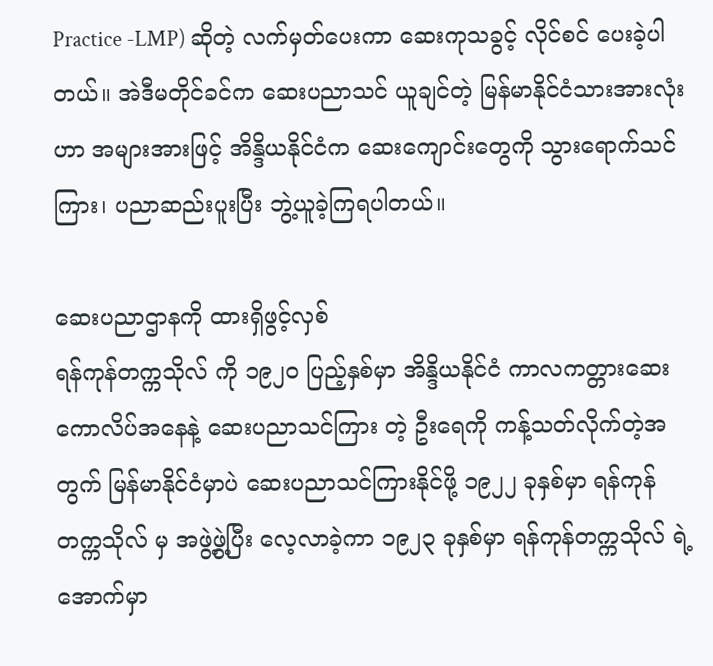Practice -LMP) ဆိုတဲ့ လက်မှတ်ပေးကာ ဆေးကုသခွင့် လိုင်စင် ပေးခဲ့ပါတယ်။ အဲဒီမတိုင်ခင်က ဆေးပညာသင် ယူချင်တဲ့ မြန်မာနိုင်ငံသားအားလုံးဟာ အများအားဖြင့် အိန္ဒိယနိုင်ငံက ဆေးကျောင်းတွေကို သွားရောက်သင်ကြား၊ ပညာဆည်းပူးပြီး ဘွဲ့ယူခဲ့ကြရပါတယ်။

ဆေးပညာဌာနကို ထားရှိဖွင့်လှစ်
ရန်ကုန်တက္ကသိုလ် ကို ၁၉၂၀ ပြည့်နှစ်မှာ အိန္ဒိယနိုင်ငံ ကာလကတ္တားဆေးကောလိပ်အနေနဲ့ ဆေးပညာသင်ကြား တဲ့ ဦးရေကို ကန့်သတ်လိုက်တဲ့အတွက် မြန်မာနိုင်ငံမှာပဲ ဆေးပညာသင်ကြားနိုင်ဖို့ ၁၉၂၂ ခုနှစ်မှာ ရန်ကုန်တက္ကသိုလ် မှ အဖွဲ့ဖွဲ့ပြီး လေ့လာခဲ့ကာ ၁၉၂၃ ခုနှစ်မှာ ရန်ကုန်တက္ကသိုလ် ရဲ့အောက်မှာ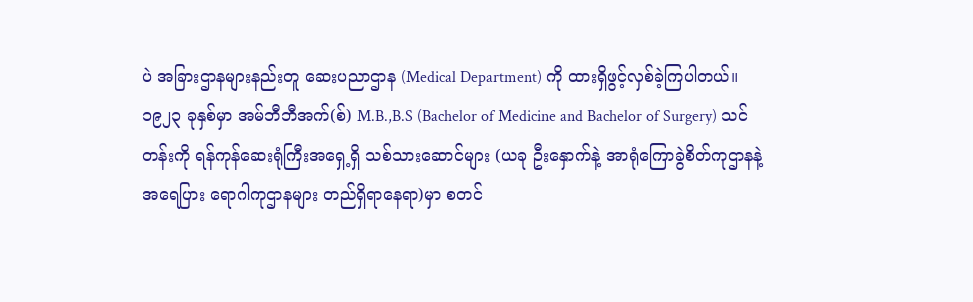ပဲ အခြားဌာနများနည်းတူ ဆေးပညာဌာန (Medical Department) ကို ထားရှိဖွင့်လှစ်ခဲ့ကြပါတယ်။
၁၉၂၃ ခုနှစ်မှာ အမ်ဘီဘီအက်(စ်) M.B.,B.S (Bachelor of Medicine and Bachelor of Surgery) သင်တန်းကို ရန်ကုန်ဆေးရုံကြီးအရှေ့ရှိ သစ်သားဆောင်များ (ယခု ဦးနှောက်နဲ့ အာရုံကြောခွဲစိတ်ကုဌာနနဲ့ အရေပြား ရောဂါကုဌာနများ တည်ရှိရာနေရာ)မှာ စတင်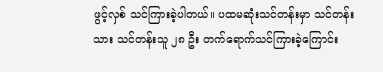ဖွင့်လှစ် သင်ကြားခဲ့ပါတယ်။ ပထမဆုံးသင်တန်းမှာ သင်တန်းသား သင်တန်းသူ ၂၈ ဦး တက်ရောက်သင်ကြားခဲ့ကြောင်း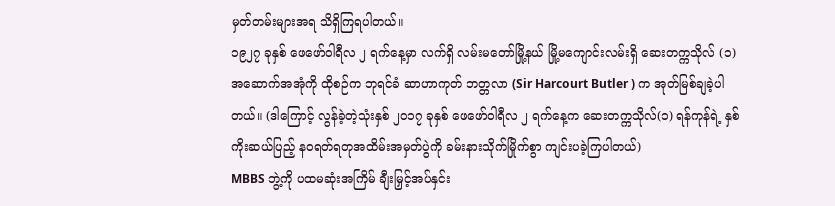မှတ်တမ်းများအရ သိရှိကြရပါတယ်။
၁၉၂၇ ခုနှစ် ဖေဖော်ဝါရီလ ၂ ရက်နေ့မှာ လက်ရှိ လမ်းမတော်မြို့နယ် မြို့မကျောင်းလမ်းရှိ ဆေးတက္ကသိုလ် (၁) အဆောက်အအုံကို ထိုစဉ်က ဘုရင်ခံ ဆာဟာကုတ် ဘတ္တလာ (Sir Harcourt Butler ) က အုတ်မြစ်ချခဲ့ပါတယ်။ (ဒါကြောင့် လွန်ခဲ့တဲ့သုံးနှစ် ၂၀၁၇ ခုနှစ် ဖေဖော်ဝါရီလ ၂ ရက်နေ့က ဆေးတက္ကသိုလ်(၁) ရန်ကုန်ရဲ့ နှစ်ကိုးဆယ်ပြည့် နဝရတ်ရတုအထိမ်းအမှတ်ပွဲကို ခမ်းနားသိုက်မြိုက်စွာ ကျင်းပခဲ့ကြပါတယ်)
MBBS ဘွဲ့ကို ပထမဆုံးအကြိမ် ချီးမြှင့်အပ်နှင်း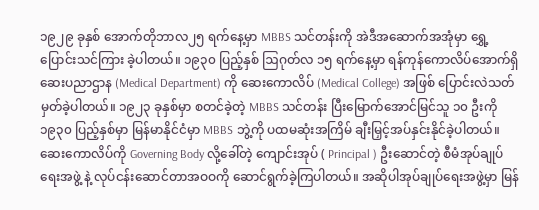၁၉၂၉ ခုနှစ် အောက်တိုဘာလ၂၅ ရက်နေ့မှာ MBBS သင်တန်းကို အဲဒီအဆောက်အအုံမှာ ရွှေ့ပြောင်းသင်ကြား ခဲ့ပါတယ်။ ၁၉၃၀ ပြည့်နှစ် ဩဂုတ်လ ၁၅ ရက်နေ့မှာ ရန်ကုန်ကောလိပ်အောက်ရှိ ဆေးပညာဌာန (Medical Department) ကို ဆေးကောလိပ် (Medical College) အဖြစ် ပြောင်းလဲသတ်မှတ်ခဲ့ပါတယ်။ ၁၉၂၃ ခုနှစ်မှာ စတင်ခဲ့တဲ့ MBBS သင်တန်း ပြီးမြောက်အောင်မြင်သူ ၁၀ ဦးကို ၁၉၃၀ ပြည့်နှစ်မှာ မြန်မာနိုင်ငံမှာ MBBS ဘွဲ့ကို ပထမဆုံးအကြိမ် ချီးမြှင့်အပ်နှင်းနိုင်ခဲ့ပါတယ်။
ဆေးကောလိပ်ကို Governing Body လို့ခေါ်တဲ့ ကျောင်းအုပ် ( Principal ) ဦးဆောင်တဲ့ စီမံအုပ်ချုပ်ရေးအဖွဲ့ နဲ့ လုပ်ငန်းဆောင်တာအဝဝကို ဆောင်ရွက်ခဲ့ကြပါတယ်။ အဆိုပါအုပ်ချုပ်ရေးအဖွဲ့မှာ မြန်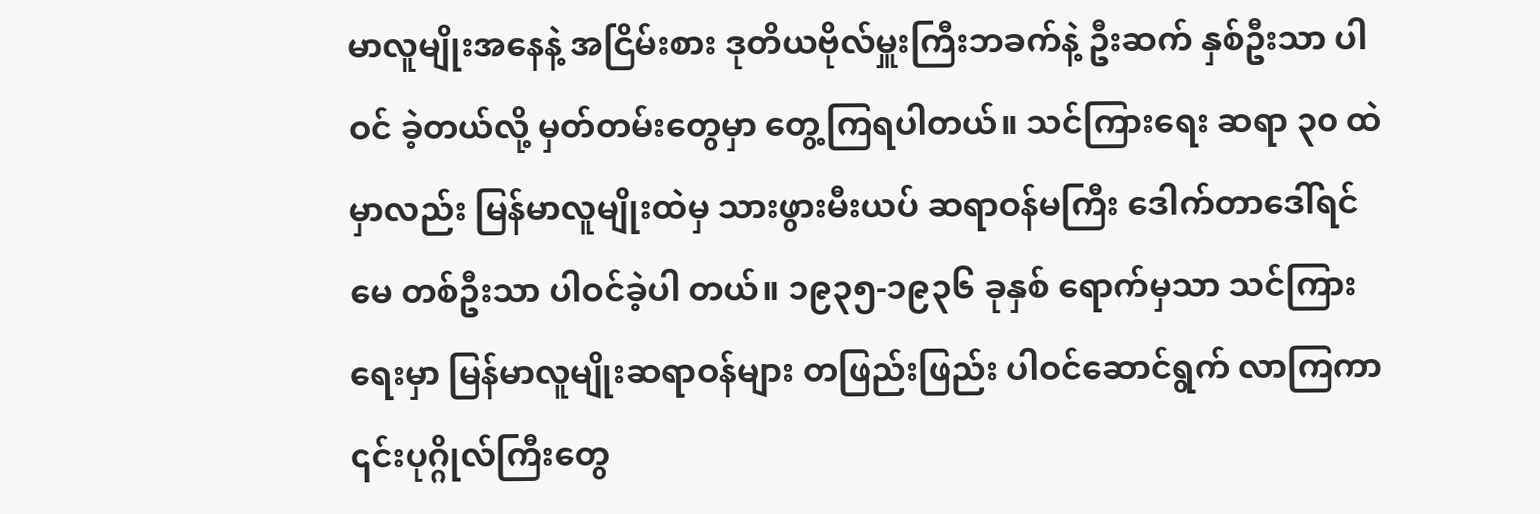မာလူမျိုးအနေနဲ့ အငြိမ်းစား ဒုတိယဗိုလ်မှူးကြီးဘခက်နဲ့ ဦးဆက် နှစ်ဦးသာ ပါဝင် ခဲ့တယ်လို့ မှတ်တမ်းတွေမှာ တွေ့ကြရပါတယ်။ သင်ကြားရေး ဆရာ ၃၀ ထဲမှာလည်း မြန်မာလူမျိုးထဲမှ သားဖွားမီးယပ် ဆရာဝန်မကြီး ဒေါက်တာဒေါ်ရင်မေ တစ်ဦးသာ ပါဝင်ခဲ့ပါ တယ်။ ၁၉၃၅-၁၉၃၆ ခုနှစ် ရောက်မှသာ သင်ကြားရေးမှာ မြန်မာလူမျိုးဆရာဝန်များ တဖြည်းဖြည်း ပါဝင်ဆောင်ရွက် လာကြကာ ၎င်းပုဂ္ဂိုလ်ကြီးတွေ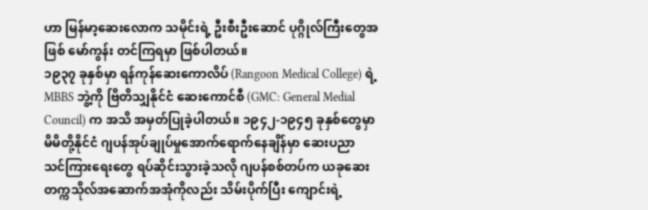ဟာ မြန်မာ့ဆေးလောက သမိုင်းရဲ့ ဦးစီးဦးဆောင် ပုဂ္ဂိုလ်ကြီးတွေအဖြစ် မော်ကွန်း တင်ကြရမှာ ဖြစ်ပါတယ်။
၁၉၃၇ ခုနှစ်မှာ ရန်ကုန်ဆေးကောလိပ် (Rangoon Medical College) ရဲ့ MBBS ဘွဲ့ကို ဗြိတိသျှနိုင်ငံ ဆေးကောင်စီ (GMC: General Medial Council) က အသိ အမှတ်ပြုခဲ့ပါတယ်။ ၁၉၄၂-၁၉၄၅ ခုနှစ်တွေမှာ မိမိတို့နိုင်ငံ ဂျပန်အုပ်ချုပ်မှုအောက်ရောက်နေချိန်မှာ ဆေးပညာ သင်ကြားရေးတွေ ရပ်ဆိုင်းသွားခဲ့သလို ဂျပန်စစ်တပ်က ယခုဆေးတက္ကသိုလ်အဆောက်အအုံကိုလည်း သိမ်းပိုက်ပြီး ကျောင်းရဲ့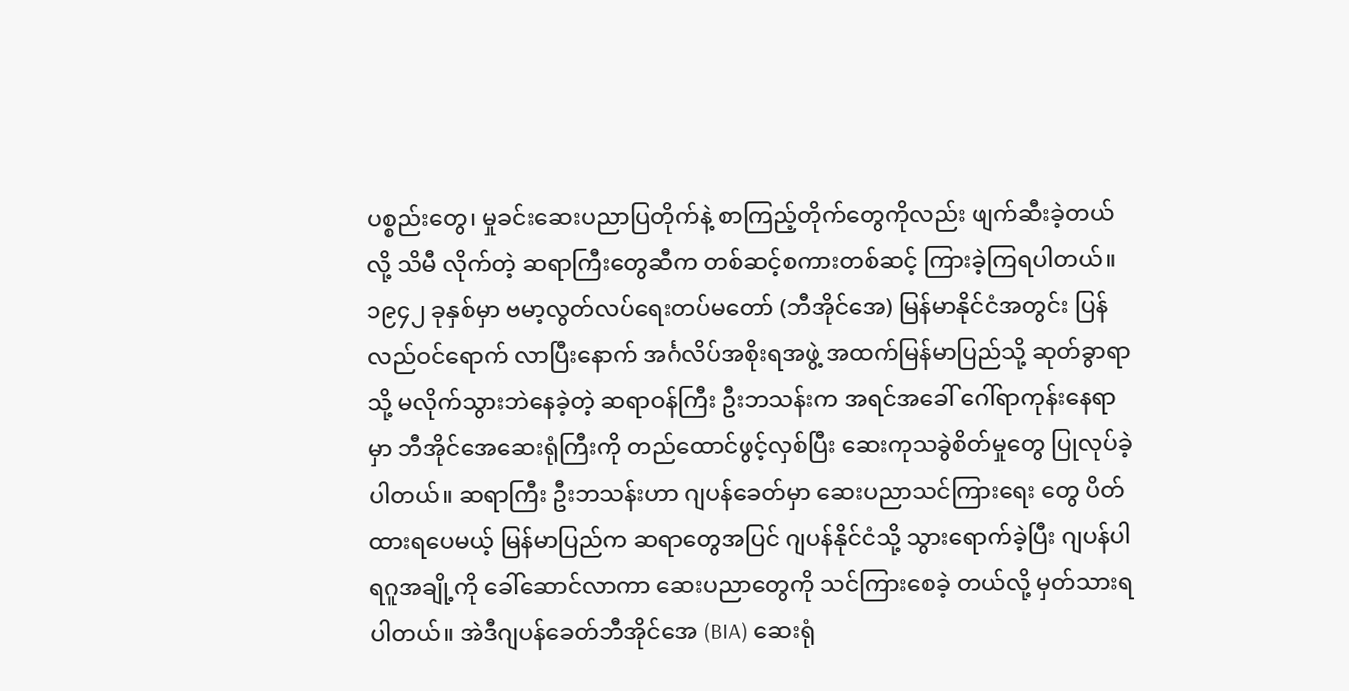ပစ္စည်းတွေ၊ မှုခင်းဆေးပညာပြတိုက်နဲ့ စာကြည့်တိုက်တွေကိုလည်း ဖျက်ဆီးခဲ့တယ်လို့ သိမီ လိုက်တဲ့ ဆရာကြီးတွေဆီက တစ်ဆင့်စကားတစ်ဆင့် ကြားခဲ့ကြရပါတယ်။
၁၉၄၂ ခုနှစ်မှာ ဗမာ့လွတ်လပ်ရေးတပ်မတော် (ဘီအိုင်အေ) မြန်မာနိုင်ငံအတွင်း ပြန်လည်ဝင်ရောက် လာပြီးနောက် အင်္ဂလိပ်အစိုးရအဖွဲ့ အထက်မြန်မာပြည်သို့ ဆုတ်ခွာရာသို့ မလိုက်သွားဘဲနေခဲ့တဲ့ ဆရာဝန်ကြီး ဦးဘသန်းက အရင်အခေါ် ဂေါ်ရာကုန်းနေရာမှာ ဘီအိုင်အေဆေးရုံကြီးကို တည်ထောင်ဖွင့်လှစ်ပြီး ဆေးကုသခွဲစိတ်မှုတွေ ပြုလုပ်ခဲ့ပါတယ်။ ဆရာကြီး ဦးဘသန်းဟာ ဂျပန်ခေတ်မှာ ဆေးပညာသင်ကြားရေး တွေ ပိတ်ထားရပေမယ့် မြန်မာပြည်က ဆရာတွေအပြင် ဂျပန်နိုင်ငံသို့ သွားရောက်ခဲ့ပြီး ဂျပန်ပါရဂူအချို့ကို ခေါ်ဆောင်လာကာ ဆေးပညာတွေကို သင်ကြားစေခဲ့ တယ်လို့ မှတ်သားရပါတယ်။ အဲဒီဂျပန်ခေတ်ဘီအိုင်အေ (BIA) ဆေးရုံ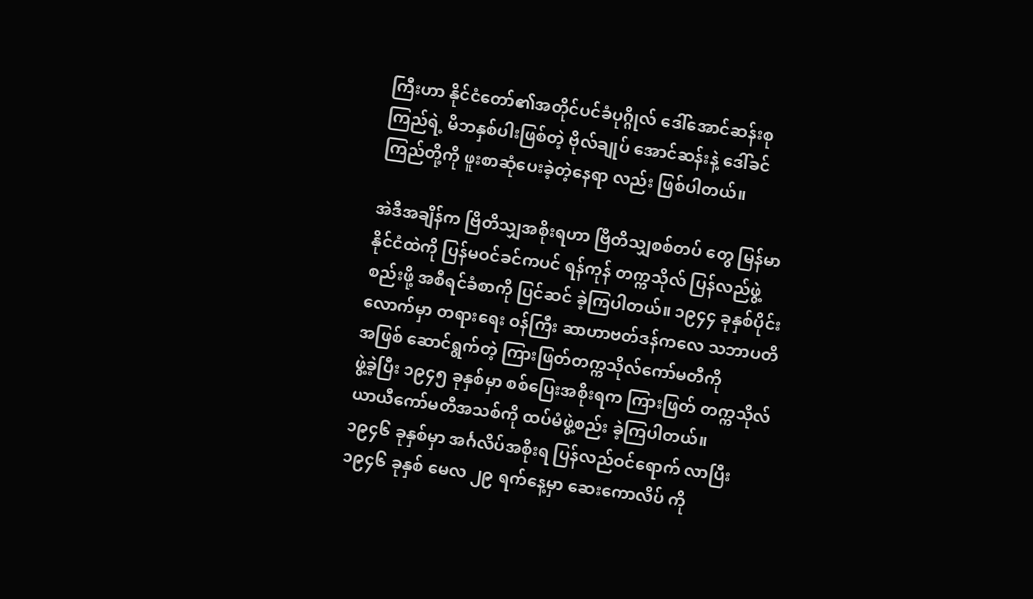ကြီးဟာ နိုင်ငံတော်၏အတိုင်ပင်ခံပုဂ္ဂိုလ် ဒေါ်အောင်ဆန်းစုကြည်ရဲ့ မိဘနှစ်ပါးဖြစ်တဲ့ ဗိုလ်ချုပ် အောင်ဆန်းနဲ့ ဒေါ်ခင်ကြည်တို့ကို ဖူးစာဆုံပေးခဲ့တဲ့နေရာ လည်း ဖြစ်ပါတယ်။

အဲဒီအချိန်က ဗြိတိသျှအစိုးရဟာ ဗြိတိသျှစစ်တပ် တွေ မြန်မာနိုင်ငံထဲကို ပြန်မဝင်ခင်ကပင် ရန်ကုန် တက္ကသိုလ် ပြန်လည်ဖွဲ့စည်းဖို့ အစီရင်ခံစာကို ပြင်ဆင် ခဲ့ကြပါတယ်။ ၁၉၄၄ ခုနှစ်ပိုင်းလောက်မှာ တရားရေး ဝန်ကြီး ဆာဟာဗတ်ဒန်ကလေ သဘာပတိအဖြစ် ဆောင်ရွက်တဲ့ ကြားဖြတ်တက္ကသိုလ်ကော်မတီကို
ဖွဲ့ခဲ့ပြီး ၁၉၄၅ ခုနှစ်မှာ စစ်ပြေးအစိုးရက ကြားဖြတ် တက္ကသိုလ် ယာယီကော်မတီအသစ်ကို ထပ်မံဖွဲ့စည်း ခဲ့ကြပါတယ်။
၁၉၄၆ ခုနှစ်မှာ အင်္ဂလိပ်အစိုးရ ပြန်လည်ဝင်ရောက် လာပြီး ၁၉၄၆ ခုနှစ် မေလ ၂၉ ရက်နေ့မှာ ဆေးကောလိပ် ကို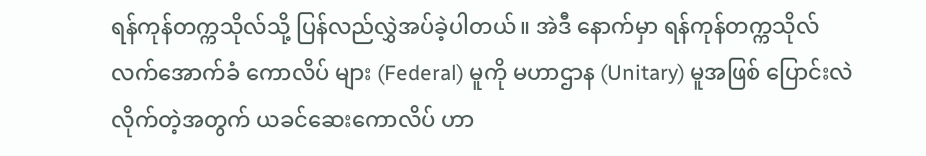ရန်ကုန်တက္ကသိုလ်သို့ ပြန်လည်လွှဲအပ်ခဲ့ပါတယ်။ အဲဒီ နောက်မှာ ရန်ကုန်တက္ကသိုလ် လက်အောက်ခံ ကောလိပ် များ (Federal) မူကို မဟာဌာန (Unitary) မူအဖြစ် ပြောင်းလဲလိုက်တဲ့အတွက် ယခင်ဆေးကောလိပ် ဟာ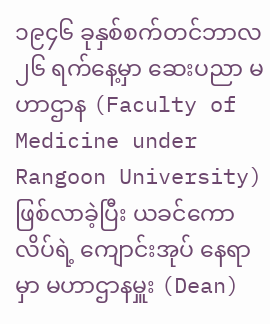၁၉၄၆ ခုနှစ်စက်တင်ဘာလ ၂၆ ရက်နေ့မှာ ဆေးပညာ မဟာဌာန (Faculty of Medicine under Rangoon University) ဖြစ်လာခဲ့ပြီး ယခင်ကောလိပ်ရဲ့ ကျောင်းအုပ် နေရာမှာ မဟာဌာနမှူး (Dean)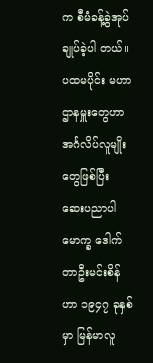က စီမံခန့်ခွဲအုပ်ချုပ်ခဲ့ပါ တယ်။ ပထမပိုင်း မဟာဌာနမှူးတွေဟာ အင်္ဂလိပ်လူမျိုး တွေဖြစ်ပြီး ဆေးပညာပါမောက္ခ ဒေါက်တာဦးမင်းစိန်ဟာ ၁၉၄၇ ခုနှစ်မှာ မြန်မာလူ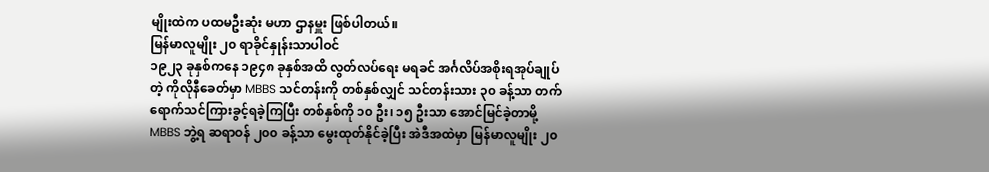မျိုးထဲက ပထမဦးဆုံး မဟာ ဌာနမှူး ဖြစ်ပါတယ်။
မြန်မာလူမျိုး ၂၀ ရာခိုင်နှုန်းသာပါဝင်
၁၉၂၃ ခုနှစ်ကနေ ၁၉၄၈ ခုနှစ်အထိ လွတ်လပ်ရေး မရခင် အင်္ဂလိပ်အစိုးရအုပ်ချုပ်တဲ့ ကိုလိုနီခေတ်မှာ MBBS သင်တန်းကို တစ်နှစ်လျှင် သင်တန်းသား ၃၀ ခန့်သာ တက်ရောက်သင်ကြားခွင့်ရခဲ့ကြပြီး တစ်နှစ်ကို ၁၀ ဦး၊ ၁၅ ဦးသာ အောင်မြင်ခဲ့တာမို့ MBBS ဘွဲ့ရ ဆရာဝန် ၂၀၀ ခန့်သာ မွေးထုတ်နိုင်ခဲ့ပြီး အဲဒီအထဲမှာ မြန်မာလူမျိုး ၂၀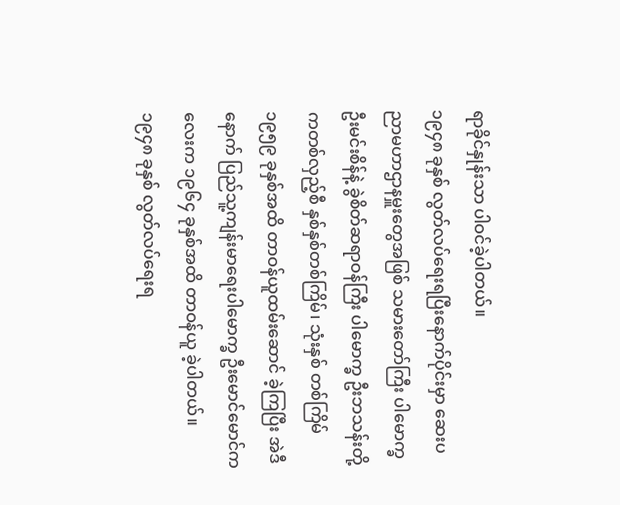ရာခိုင်နှုန်းသာ ပါဝင်ခဲ့ပါတယ်။
၁၉၄၈ ခုနှစ် လွတ်လပ်ရေးရပြီးနောက်ပိုင်းမှာ ဆေးပညာမဟာဌာနမှူးတွေအဖြစ် သမားတော်ကြီး ပါမောက္ခ ဦးမင်းစိန်နဲ့ ခွဲစိတ်ဆရာဝန်ကြီး ပါမောက္ခ ဦးဘသန်းတို့ကတစ်လှည့်စီ နှစ်နှစ်တစ်ကြိမ်၊ သုံးနှစ် တစ်ကြိမ် ၁၉၅၉ ခုနှစ်အထိ တာဝန်ယူထမ်းဆောင် ခဲ့ကြပြီး အဲဒီနောက် ပြည်သူ့ကျန်းမာရေးပါမောက္ခ ဦးမောင်မောင်ကလေးက ၁၉၆၄ ခုနှစ်အထိ တာဝန်ယူ ခဲ့ပါတယ်။
၁၉၄၈ ခုနှစ် လွတ်လပ်ရေးရ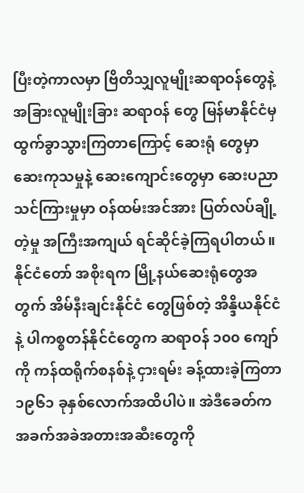ပြီးတဲ့ကာလမှာ ဗြိတိသျှလူမျိုးဆရာဝန်တွေနဲ့ အခြားလူမျိုးခြား ဆရာဝန် တွေ မြန်မာနိုင်ငံမှ ထွက်ခွာသွားကြတာကြောင့် ဆေးရုံ တွေမှာ ဆေးကုသမှုနဲ့ ဆေးကျောင်းတွေမှာ ဆေးပညာ သင်ကြားမှုမှာ ဝန်ထမ်းအင်အား ပြတ်လပ်ချို့တဲ့မှု အကြီးအကျယ် ရင်ဆိုင်ခဲ့ကြရပါတယ်။ နိုင်ငံတော် အစိုးရက မြို့နယ်ဆေးရုံတွေအတွက် အိမ်နီးချင်းနိုင်ငံ တွေဖြစ်တဲ့ အိန္ဒိယနိုင်ငံနဲ့ ပါကစ္စတန်နိုင်ငံတွေက ဆရာဝန် ၁၀၀ ကျော်ကို ကန်ထရိုက်စနစ်နဲ့ ငှားရမ်း ခန့်ထားခဲ့ကြတာ ၁၉၆၁ ခုနှစ်လောက်အထိပါပဲ။ အဲဒီခေတ်က အခက်အခဲအတားအဆီးတွေကို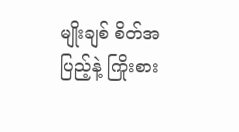မျိုးချစ် စိတ်အပြည့်နဲ့ ကြိုးစား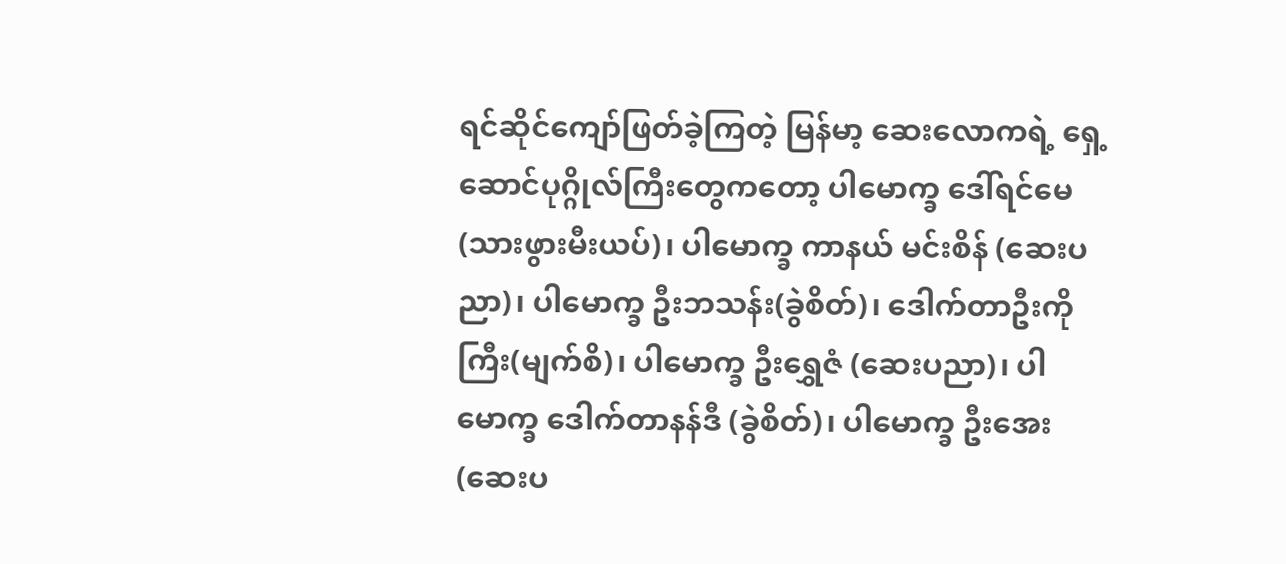ရင်ဆိုင်ကျော်ဖြတ်ခဲ့ကြတဲ့ မြန်မာ့ ဆေးလောကရဲ့ ရှေ့ဆောင်ပုဂ္ဂိုလ်ကြီးတွေကတော့ ပါမောက္ခ ဒေါ်ရင်မေ(သားဖွားမီးယပ်)၊ ပါမောက္ခ ကာနယ် မင်းစိန် (ဆေးပညာ)၊ ပါမောက္ခ ဦးဘသန်း(ခွဲစိတ်)၊ ဒေါက်တာဦးကိုကြီး(မျက်စိ)၊ ပါမောက္ခ ဦးရွှေဇံ (ဆေးပညာ)၊ ပါမောက္ခ ဒေါက်တာနန်ဒီ (ခွဲစိတ်)၊ ပါမောက္ခ ဦးအေး (ဆေးပ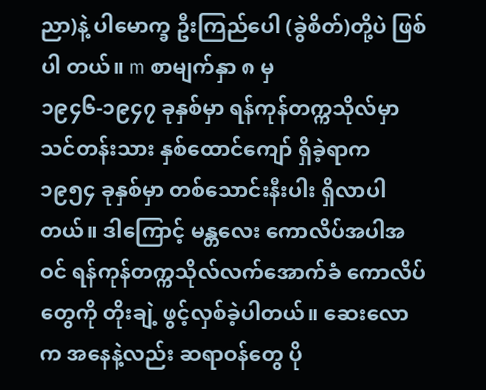ညာ)နဲ့ ပါမောက္ခ ဦးကြည်ပေါ (ခွဲစိတ်)တို့ပဲ ဖြစ်ပါ တယ်။ m စာမျက်နှာ ၈ မှ
၁၉၄၆-၁၉၄၇ ခုနှစ်မှာ ရန်ကုန်တက္ကသိုလ်မှာ သင်တန်းသား နှစ်ထောင်ကျော် ရှိခဲ့ရာက ၁၉၅၄ ခုနှစ်မှာ တစ်သောင်းနီးပါး ရှိလာပါတယ်။ ဒါကြောင့် မန္တလေး ကောလိပ်အပါအဝင် ရန်ကုန်တက္ကသိုလ်လက်အောက်ခံ ကောလိပ်တွေကို တိုးချဲ့ ဖွင့်လှစ်ခဲ့ပါတယ်။ ဆေးလောက အနေနဲ့လည်း ဆရာဝန်တွေ ပို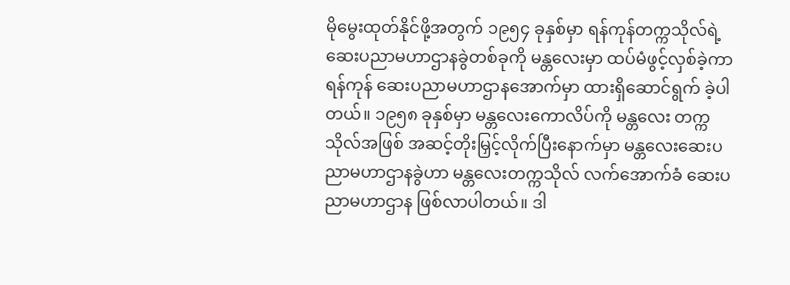မိုမွေးထုတ်နိုင်ဖို့အတွက် ၁၉၅၄ ခုနှစ်မှာ ရန်ကုန်တက္ကသိုလ်ရဲ့ဆေးပညာမဟာဌာနခွဲတစ်ခုကို မန္တလေးမှာ ထပ်မံဖွင့်လှစ်ခဲ့ကာ ရန်ကုန် ဆေးပညာမဟာဌာနအောက်မှာ ထားရှိဆောင်ရွက် ခဲ့ပါတယ်။ ၁၉၅၈ ခုနှစ်မှာ မန္တလေးကောလိပ်ကို မန္တလေး တက္ကသိုလ်အဖြစ် အဆင့်တိုးမြှင့်လိုက်ပြီးနောက်မှာ မန္တလေးဆေးပညာမဟာဌာနခွဲဟာ မန္တလေးတက္ကသိုလ် လက်အောက်ခံ ဆေးပညာမဟာဌာန ဖြစ်လာပါတယ်။ ဒါ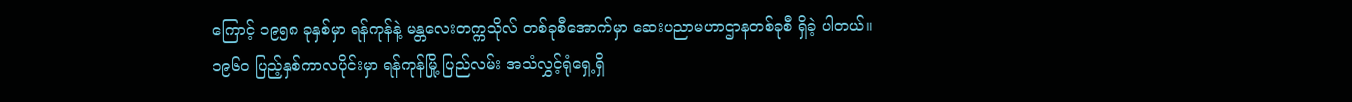ကြောင့် ၁၉၅၈ ခုနှစ်မှာ ရန်ကုန်နဲ့ မန္တလေးတက္ကသိုလ် တစ်ခုစီအောက်မှာ ဆေးပညာမဟာဌာနတစ်ခုစီ ရှိခဲ့ ပါတယ်။
၁၉၆၀ ပြည့်နှစ်ကာလပိုင်းမှာ ရန်ကုန်မြို့ ပြည်လမ်း အသံလွှင့်ရုံရှေ့ရှိ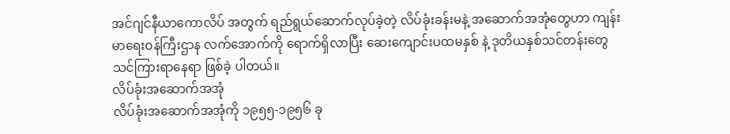အင်ဂျင်နီယာကောလိပ် အတွက် ရည်ရွယ်ဆောက်လုပ်ခဲ့တဲ့ လိပ်ခုံးခန်းမနဲ့ အဆောက်အအုံတွေဟာ ကျန်းမာရေးဝန်ကြီးဌာန လက်အောက်ကို ရောက်ရှိလာပြီး ဆေးကျောင်းပထမနှစ် နဲ့ ဒုတိယနှစ်သင်တန်းတွေ သင်ကြားရာနေရာ ဖြစ်ခဲ့ ပါတယ်။
လိပ်ခုံးအဆောက်အအုံ
လိပ်ခုံးအဆောက်အအုံကို ၁၉၅၅-၁၉၅၆ ခု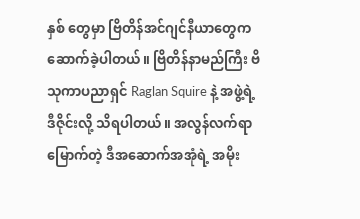နှစ် တွေမှာ ဗြိတိန်အင်ဂျင်နီယာတွေက ဆောက်ခဲ့ပါတယ်။ ဗြိတိန်နာမည်ကြီး ဗိသုကာပညာရှင် Raglan Squire နဲ့ အဖွဲ့ရဲ့ ဒီဇိုင်းလို့ သိရပါတယ်။ အလွန်လက်ရာမြောက်တဲ့ ဒီအဆောက်အအုံရဲ့ အမိုး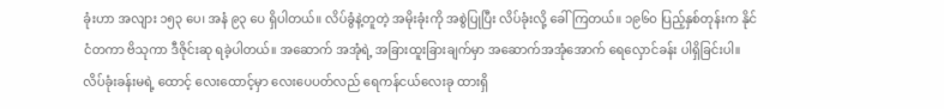ခုံးဟာ အလျား ၁၅၃ ပေ၊ အနံ ၉၃ ပေ ရှိပါတယ်။ လိပ်ခွံနဲ့တူတဲ့ အမိုးခုံးကို အစွဲပြုပြီး လိပ်ခုံးလို့ ခေါ်ကြတယ်။ ၁၉၆ဝ ပြည့်နှစ်တုန်းက နိုင်ငံတကာ ဗိသုကာ ဒီဇိုင်းဆု ရခဲ့ပါတယ်။ အဆောက် အအုံရဲ့ အခြားထူးခြားချက်မှာ အဆောက်အအုံအောက် ရေလှောင်ခန်း ပါရှိခြင်းပါ။ လိပ်ခုံးခန်းမရဲ့ ထောင့် လေးထောင့်မှာ လေးပေပတ်လည် ရေကန်ငယ်လေးခု ထားရှိ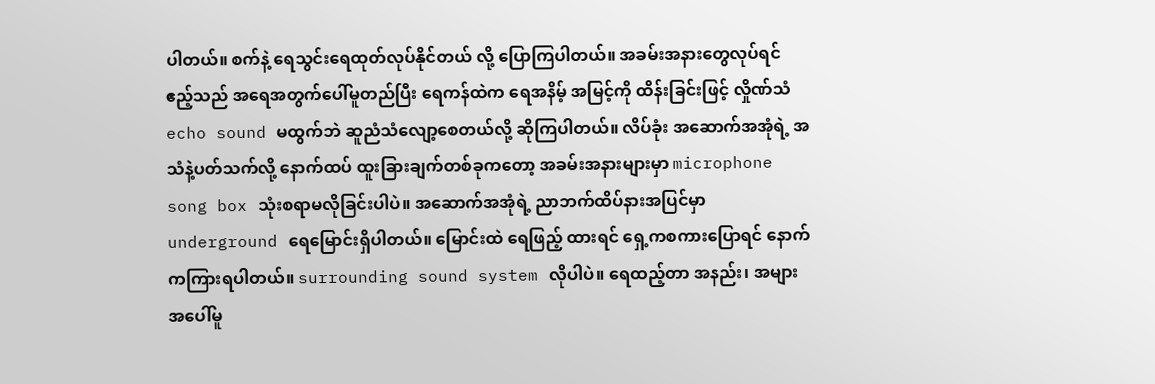ပါတယ်။ စက်နဲ့ ရေသွင်းရေထုတ်လုပ်နိုင်တယ် လို့ ပြောကြပါတယ်။ အခမ်းအနားတွေလုပ်ရင် ဧည့်သည် အရေအတွက်ပေါ်မူတည်ပြီး ရေကန်ထဲက ရေအနိမ့် အမြင့်ကို ထိန်းခြင်းဖြင့် လှိုဏ်သံ echo sound မထွက်ဘဲ ဆူညံသံလျော့စေတယ်လို့ ဆိုကြပါတယ်။ လိပ်ခုံး အဆောက်အအုံရဲ့ အသံနဲ့ပတ်သက်လို့ နောက်ထပ် ထူးခြားချက်တစ်ခုကတော့ အခမ်းအနားများမှာ microphone song box သုံးစရာမလိုခြင်းပါပဲ။ အဆောက်အအုံရဲ့ ညာဘက်ထိပ်နားအပြင်မှာ underground ရေမြောင်းရှိပါတယ်။ မြောင်းထဲ ရေဖြည့် ထားရင် ရှေ့ကစကားပြောရင် နောက်ကကြားရပါတယ်။ surrounding sound system လိုပါပဲ။ ရေထည့်တာ အနည်း၊ အများအပေါ်မူ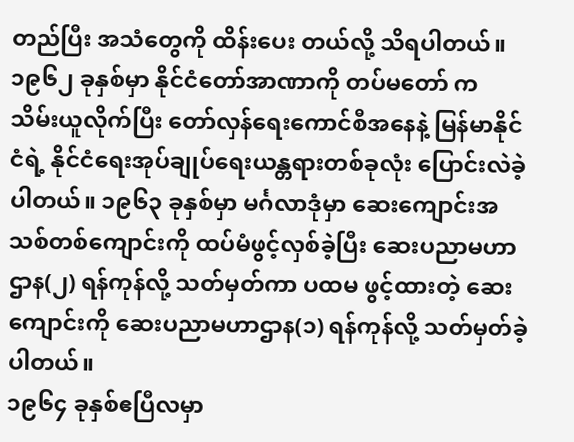တည်ပြီး အသံတွေကို ထိန်းပေး တယ်လို့ သိရပါတယ်။
၁၉၆၂ ခုနှစ်မှာ နိုင်ငံတော်အာဏာကို တပ်မတော် က သိမ်းယူလိုက်ပြီး တော်လှန်ရေးကောင်စီအနေနဲ့ မြန်မာနိုင်ငံရဲ့ နိုင်ငံရေးအုပ်ချုပ်ရေးယန္တရားတစ်ခုလုံး ပြောင်းလဲခဲ့ပါတယ်။ ၁၉၆၃ ခုနှစ်မှာ မင်္ဂလာဒုံမှာ ဆေးကျောင်းအသစ်တစ်ကျောင်းကို ထပ်မံဖွင့်လှစ်ခဲ့ပြီး ဆေးပညာမဟာဌာန(၂) ရန်ကုန်လို့ သတ်မှတ်ကာ ပထမ ဖွင့်ထားတဲ့ ဆေးကျောင်းကို ဆေးပညာမဟာဌာန(၁) ရန်ကုန်လို့ သတ်မှတ်ခဲ့ပါတယ်။
၁၉၆၄ ခုနှစ်ဧပြီလမှာ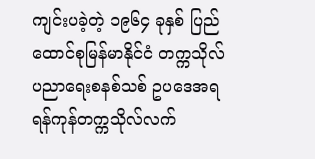ကျင်းပခဲ့တဲ့ ၁၉၆၄ ခုနှစ် ပြည်ထောင်စုမြန်မာနိုင်ငံ တက္ကသိုလ်ပညာရေးစနစ်သစ် ဥပဒေအရ ရန်ကုန်တက္ကသိုလ်လက်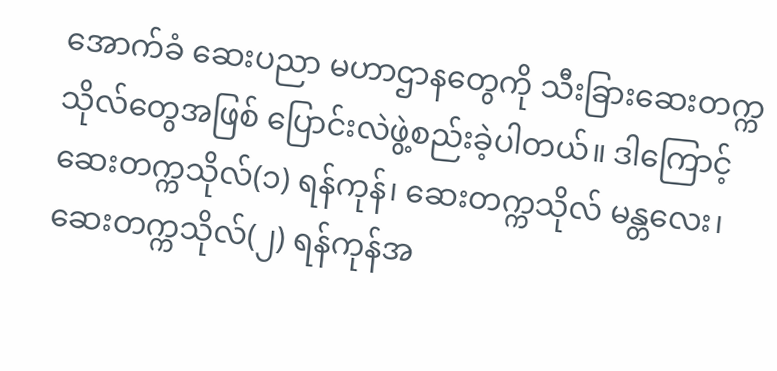အောက်ခံ ဆေးပညာ မဟာဌာနတွေကို သီးခြားဆေးတက္ကသိုလ်တွေအဖြစ် ပြောင်းလဲဖွဲ့စည်းခဲ့ပါတယ်။ ဒါကြောင့် ဆေးတက္ကသိုလ်(၁) ရန်ကုန်၊ ဆေးတက္ကသိုလ် မန္တလေး၊ ဆေးတက္ကသိုလ်(၂) ရန်ကုန်အ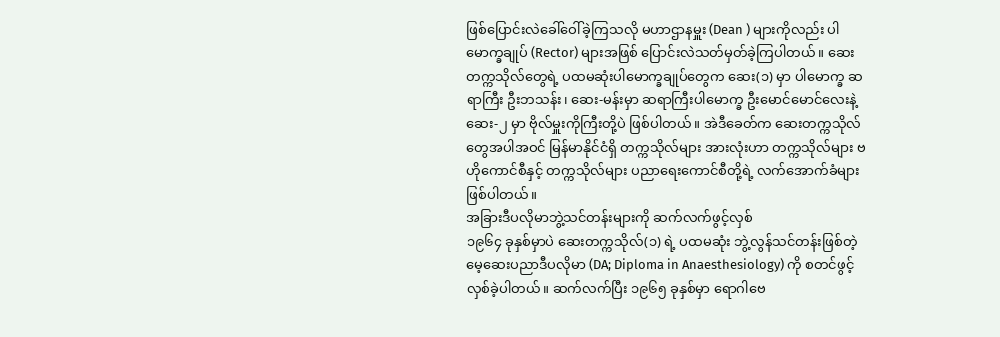ဖြစ်ပြောင်းလဲခေါ်ဝေါ်ခဲ့ကြသလို မဟာဌာနမှူး (Dean ) များကိုလည်း ပါမောက္ခချုပ် (Rector) များအဖြစ် ပြောင်းလဲသတ်မှတ်ခဲ့ကြပါတယ်။ ဆေးတက္ကသိုလ်တွေရဲ့ ပထမဆုံးပါမောက္ခချုပ်တွေက ဆေး(၁) မှာ ပါမောက္ခ ဆရာကြီး ဦးဘသန်း၊ ဆေး-မန်းမှာ ဆရာကြီးပါမောက္ခ ဦးမောင်မောင်လေးနဲ့ ဆေး-၂ မှာ ဗိုလ်မှူးကိုကြီးတို့ပဲ ဖြစ်ပါတယ်။ အဲဒီခေတ်က ဆေးတက္ကသိုလ်တွေအပါအဝင် မြန်မာနိုင်ငံရှိ တက္ကသိုလ်များ အားလုံးဟာ တက္ကသိုလ်များ ဗဟိုကောင်စီနှင့် တက္ကသိုလ်များ ပညာရေးကောင်စီတို့ရဲ့ လက်အောက်ခံများ ဖြစ်ပါတယ်။
အခြားဒီပလိုမာဘွဲ့သင်တန်းများကို ဆက်လက်ဖွင့်လှစ်
၁၉၆၄ ခုနှစ်မှာပဲ ဆေးတက္ကသိုလ်(၁) ရဲ့ ပထမဆုံး ဘွဲ့လွန်သင်တန်းဖြစ်တဲ့ မေ့ဆေးပညာဒီပလိုမာ (DA; Diploma in Anaesthesiology) ကို စတင်ဖွင့်လှစ်ခဲ့ပါတယ်။ ဆက်လက်ပြီး ၁၉၆၅ ခုနှစ်မှာ ရောဂါဗေ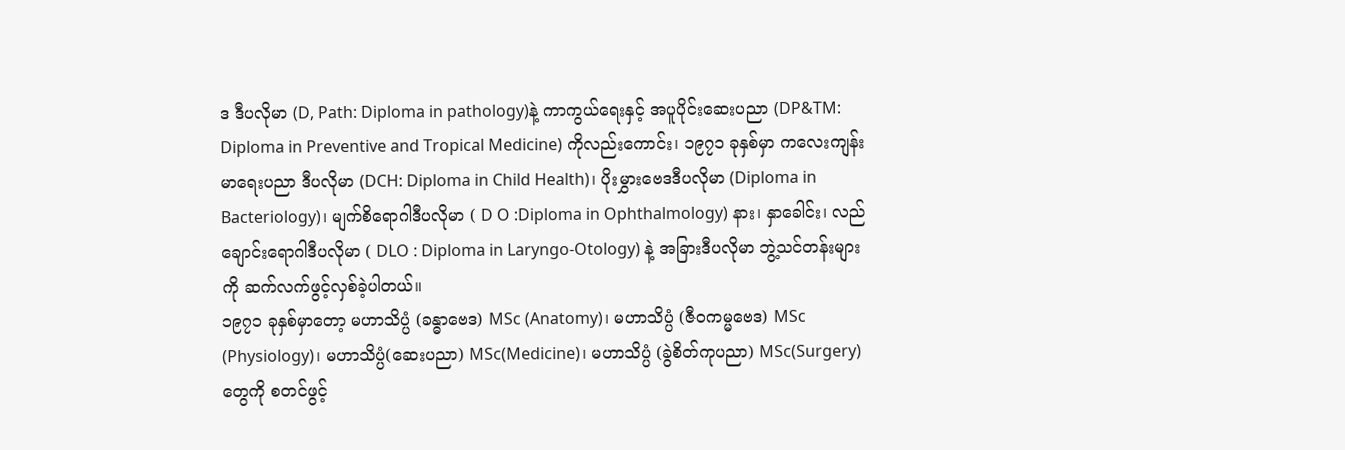ဒ ဒီပလိုမာ (D, Path: Diploma in pathology)နဲ့ ကာကွယ်ရေးနှင့် အပူပိုင်းဆေးပညာ (DP&TM: Diploma in Preventive and Tropical Medicine) ကိုလည်းကောင်း၊ ၁၉၇၁ ခုနှစ်မှာ ကလေးကျန်းမာရေးပညာ ဒီပလိုမာ (DCH: Diploma in Child Health)၊ ပိုးမွှားဗေဒဒီပလိုမာ (Diploma in Bacteriology)၊ မျက်စိရောဂါဒီပလိုမာ ( D O :Diploma in Ophthalmology) နား၊ နှာခေါင်း၊ လည်ချောင်းရောဂါဒီပလိုမာ ( DLO : Diploma in Laryngo-Otology) နဲ့ အခြားဒီပလိုမာ ဘွဲ့သင်တန်းများကို ဆက်လက်ဖွင့်လှစ်ခဲ့ပါတယ်။
၁၉၇၁ ခုနှစ်မှာတော့ မဟာသိပ္ပံ (ခန္ဓာဗေဒ) MSc (Anatomy)၊ မဟာသိပ္ပံ (ဇီဝကမ္မဗေဒ) MSc (Physiology)၊ မဟာသိပ္ပံ(ဆေးပညာ) MSc(Medicine)၊ မဟာသိပ္ပံ (ခွဲစိတ်ကုပညာ) MSc(Surgery) တွေကို စတင်ဖွင့်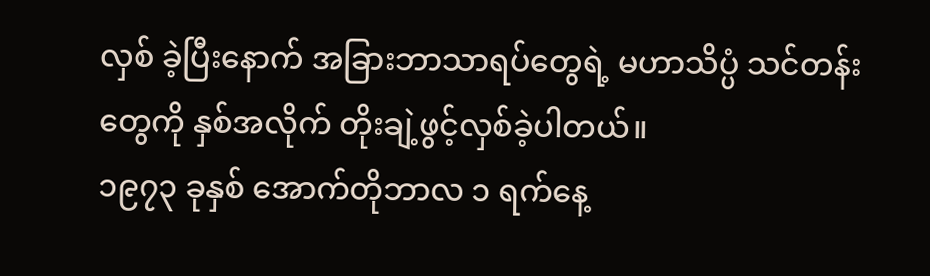လှစ် ခဲ့ပြီးနောက် အခြားဘာသာရပ်တွေရဲ့ မဟာသိပ္ပံ သင်တန်း တွေကို နှစ်အလိုက် တိုးချဲ့ဖွင့်လှစ်ခဲ့ပါတယ်။
၁၉၇၃ ခုနှစ် အောက်တိုဘာလ ၁ ရက်နေ့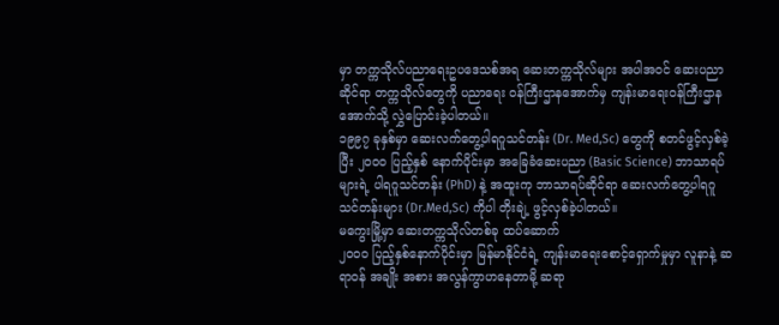မှာ တက္ကသိုလ်ပညာရေးဥပဒေသစ်အရ ဆေးတက္ကသိုလ်များ အပါအဝင် ဆေးပညာဆိုင်ရာ တက္ကသိုလ်တွေကို ပညာရေး ဝန်ကြီးဌာနအောက်မှ ကျန်းမာရေးဝန်ကြီးဌာနအောက်သို့ လွှဲပြောင်းခဲ့ပါတယ်။
၁၉၉၇ ခုနှစ်မှာ ဆေးလက်တွေ့ပါရဂူသင်တန်း (Dr. Med,Sc) တွေကို စတင်ဖွင့်လှစ်ခဲ့ပြီး ၂၀၀၀ ပြည့်နှစ် နောက်ပိုင်းမှာ အခြေခံဆေးပညာ (Basic Science) ဘာသာရပ်များရဲ့ ပါရဂူသင်တန်း (PhD) နဲ့ အထူးကု ဘာသာရပ်ဆိုင်ရာ ဆေးလက်တွေ့ပါရဂူသင်တန်းများ (Dr.Med,Sc) ကိုပါ တိုးချဲ့ ဖွင့်လှစ်ခဲ့ပါတယ်။
မကွေးမြို့မှာ ဆေးတက္ကသိုလ်တစ်ခု ထပ်ဆောက်
၂၀၀၀ ပြည့်နှစ်နောက်ပိုင်းမှာ မြန်မာနိုင်ငံရဲ့ ကျန်းမာရေးစောင့်ရှောက်မှုမှာ လူနာနဲ့ ဆရာဝန် အချိုး အစား အလွန်ကွာဟနေတာမို့ ဆရာ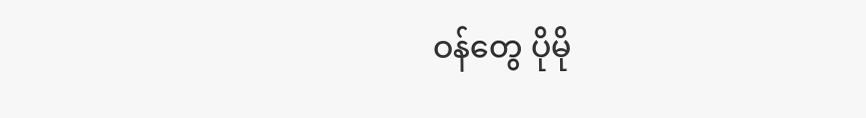ဝန်တွေ ပိုမို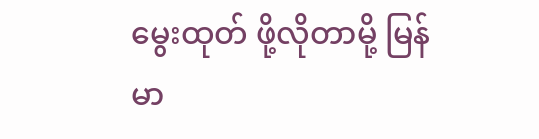မွေးထုတ် ဖို့လိုတာမို့ မြန်မာ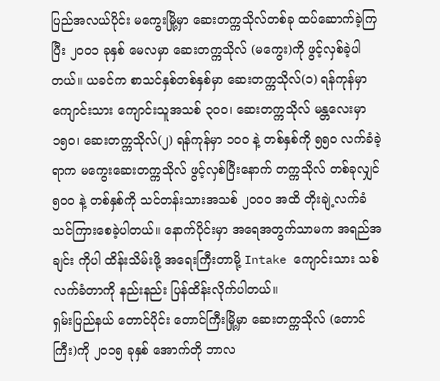ပြည်အလယ်ပိုင်း မကွေးမြို့မှာ ဆေးတက္ကသိုလ်တစ်ခု ထပ်ဆောက်ခဲ့ကြပြီး ၂၀၀၁ ခုနှစ် မေလမှာ ဆေးတက္ကသိုလ် (မကွေး)ကို ဖွင့်လှစ်ခဲ့ပါတယ်။ ယခင်က စာသင်နှစ်တစ်နှစ်မှာ ဆေးတက္ကသိုလ်(၁) ရန်ကုန်မှာ ကျောင်းသား ကျောင်းသူအသစ် ၃၀၀၊ ဆေးတက္ကသိုလ် မန္တလေးမှာ ၁၅၀၊ ဆေးတက္ကသိုလ်(၂) ရန်ကုန်မှာ ၁၀၀ နဲ့ တစ်နှစ်ကို ၅၅၀ လက်ခံခဲ့ရာက မကွေးဆေးတက္ကသိုလ် ဖွင့်လှစ်ပြီးနောက် တက္ကသိုလ် တစ်ခုလျှင် ၅၀၀ နဲ့ တစ်နှစ်ကို သင်တန်းသားအသစ် ၂၀၀၀ အထိ တိုးချဲ့လက်ခံ သင်ကြားစေခဲ့ပါတယ်။ နောက်ပိုင်းမှာ အရေအတွက်သာမက အရည်အချင်း ကိုပါ ထိန်းသိမ်းဖို့ အရေးကြီးတာမို့ Intake ကျောင်းသား သစ်လက်ခံတာကို နည်းနည်း ပြန်ထိန်းလိုက်ပါတယ်။
ရှမ်းပြည်နယ် တောင်ပိုင်း တောင်ကြီးမြို့မှာ ဆေးတက္ကသိုလ် (တောင်ကြီး)ကို ၂၀၁၅ ခုနှစ် အောက်တို ဘာလ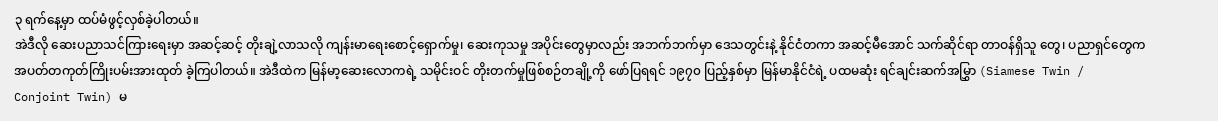၃ ရက်နေ့မှာ ထပ်မံဖွင့်လှစ်ခဲ့ပါတယ်။
အဲဒီလို ဆေးပညာသင်ကြားရေးမှာ အဆင့်ဆင့် တိုးချဲ့လာသလို ကျန်းမာရေးစောင့်ရှောက်မှု၊ ဆေးကုသမှု အပိုင်းတွေမှာလည်း အဘက်ဘက်မှာ ဒေသတွင်းနဲ့ နိုင်ငံတကာ အဆင့်မီအောင် သက်ဆိုင်ရာ တာဝန်ရှိသူ တွေ၊ ပညာရှင်တွေက အပတ်တကုတ်ကြိုးပမ်းအားထုတ် ခဲ့ကြပါတယ်။ အဲဒီထဲက မြန်မာ့ဆေးလောကရဲ့ သမိုင်းဝင် တိုးတက်မှုဖြစ်စဉ်တချို့ကို ဖော်ပြရရင် ၁၉၇၀ ပြည့်နှစ်မှာ မြန်မာနိုင်ငံရဲ့ ပထမဆုံး ရင်ချင်းဆက်အမြွှာ (Siamese Twin / Conjoint Twin) မ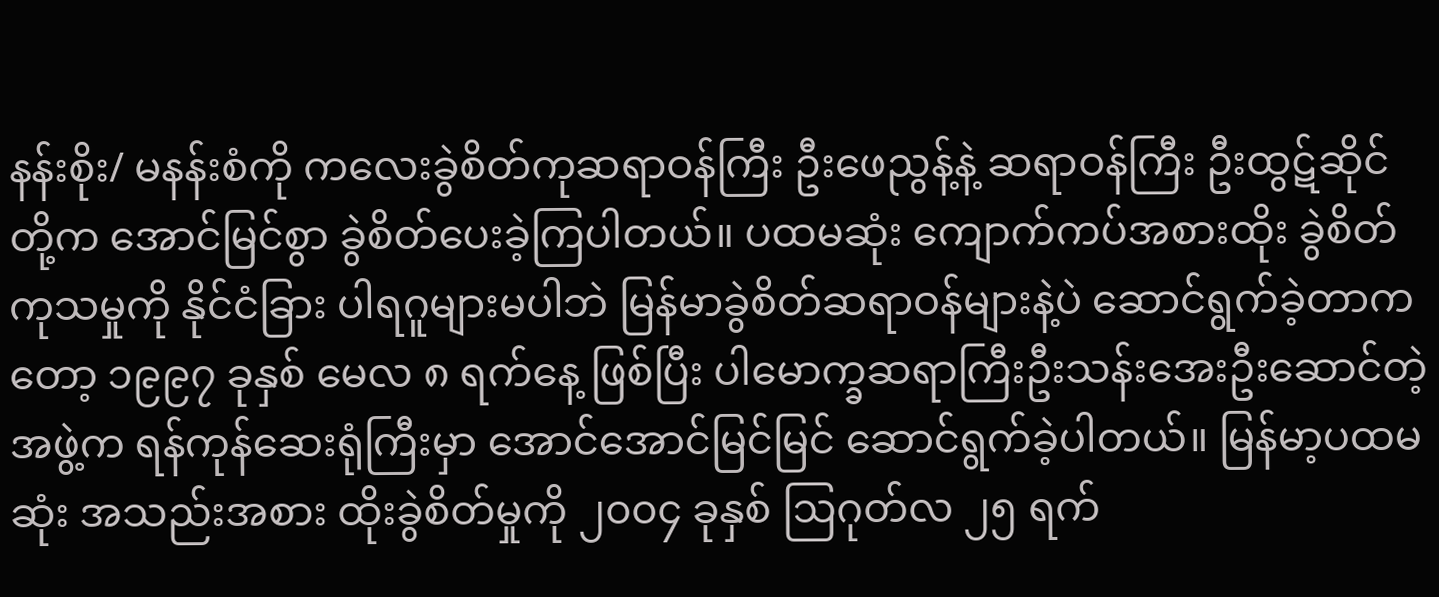နန်းစိုး/ မနန်းစံကို ကလေးခွဲစိတ်ကုဆရာဝန်ကြီး ဦးဖေညွန့်နဲ့ ဆရာဝန်ကြီး ဦးထွဋ်ဆိုင်တို့က အောင်မြင်စွာ ခွဲစိတ်ပေးခဲ့ကြပါတယ်။ ပထမဆုံး ကျောက်ကပ်အစားထိုး ခွဲစိတ်ကုသမှုကို နိုင်ငံခြား ပါရဂူများမပါဘဲ မြန်မာခွဲစိတ်ဆရာဝန်များနဲ့ပဲ ဆောင်ရွက်ခဲ့တာကတော့ ၁၉၉၇ ခုနှစ် မေလ ၈ ရက်နေ့ ဖြစ်ပြီး ပါမောက္ခဆရာကြီးဦးသန်းအေးဦးဆောင်တဲ့ အဖွဲ့က ရန်ကုန်ဆေးရုံကြီးမှာ အောင်အောင်မြင်မြင် ဆောင်ရွက်ခဲ့ပါတယ်။ မြန်မာ့ပထမဆုံး အသည်းအစား ထိုးခွဲစိတ်မှုကို ၂၀၀၄ ခုနှစ် ဩဂုတ်လ ၂၅ ရက်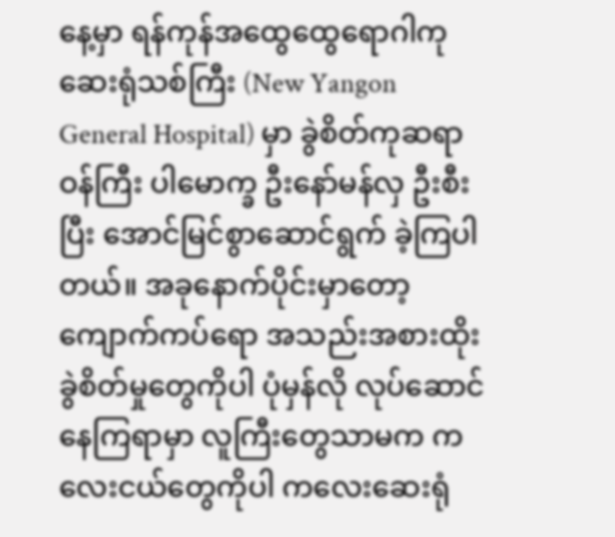နေ့မှာ ရန်ကုန်အထွေထွေရောဂါကု ဆေးရုံသစ်ကြီး (New Yangon General Hospital) မှာ ခွဲစိတ်ကုဆရာဝန်ကြီး ပါမောက္ခ ဦးနော်မန်လှ ဦးစီးပြီး အောင်မြင်စွာဆောင်ရွက် ခဲ့ကြပါတယ်။ အခုနောက်ပိုင်းမှာတော့ ကျောက်ကပ်ရော အသည်းအစားထိုး ခွဲစိတ်မှုတွေကိုပါ ပုံမှန်လို လုပ်ဆောင် နေကြရာမှာ လူကြီးတွေသာမက ကလေးငယ်တွေကိုပါ ကလေးဆေးရုံ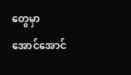တွေမှာ အောင်အောင်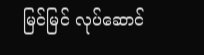မြင်မြင် လုပ်ဆောင်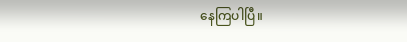နေကြပါပြီ။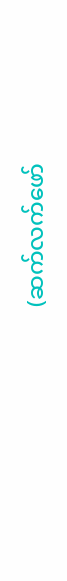(ဆက်လက်ဖော်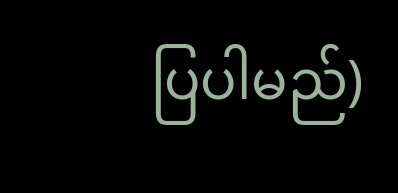ပြပါမည်)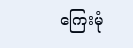ကြေးမုံ